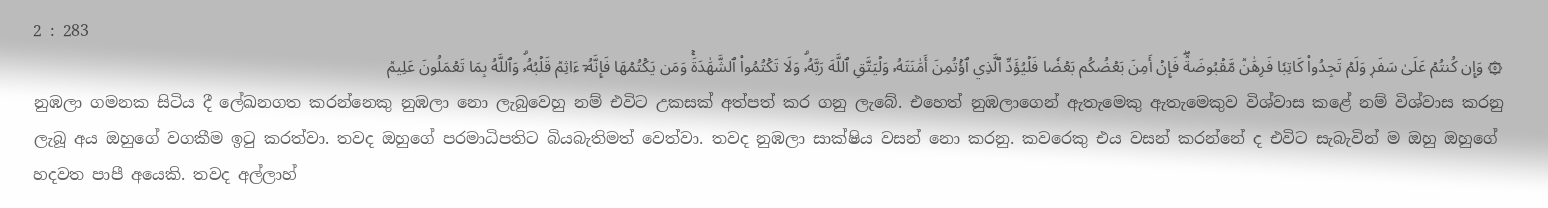2 : 283
۞ وَإِن كُنتُمۡ عَلَىٰ سَفَرٖ وَلَمۡ تَجِدُواْ كَاتِبٗا فَرِهَٰنٞ مَّقۡبُوضَةٞۖ فَإِنۡ أَمِنَ بَعۡضُكُم بَعۡضٗا فَلۡيُؤَدِّ ٱلَّذِي ٱؤۡتُمِنَ أَمَٰنَتَهُۥ وَلۡيَتَّقِ ٱللَّهَ رَبَّهُۥۗ وَلَا تَكۡتُمُواْ ٱلشَّهَٰدَةَۚ وَمَن يَكۡتُمۡهَا فَإِنَّهُۥٓ ءَاثِمٞ قَلۡبُهُۥۗ وَٱللَّهُ بِمَا تَعۡمَلُونَ عَلِيمٞ
නුඹලා ගමනක සිටිය දී ලේඛනගත කරන්නෙකු නුඹලා නො ලැබුවෙහු නම් එවිට උකසක් අත්පත් කර ගනු ලැබේ. එහෙත් නුඹලාගෙන් ඇතැමෙකු ඇතැමෙකුව විශ්වාස කළේ නම් විශ්වාස කරනු ලැබූ අය ඔහුගේ වගකීම ඉටු කරත්වා. තවද ඔහුගේ පරමාධිපතිට බියබැතිමත් වෙත්වා. තවද නුඹලා සාක්ෂිය වසන් නො කරනු. කවරෙකු එය වසන් කරන්නේ ද එවිට සැබැවින් ම ඔහු ඔහුගේ හදවත පාපී අයෙකි. තවද අල්ලාහ්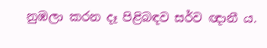නුඹලා කරන දෑ පිළිබඳව සර්ව ඥානී ය.